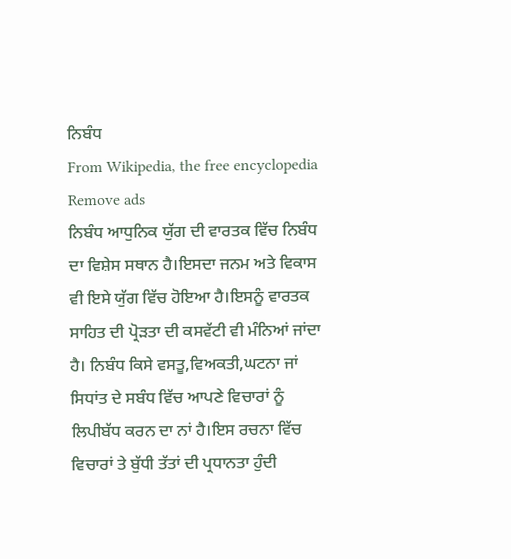ਨਿਬੰਧ
From Wikipedia, the free encyclopedia
Remove ads
ਨਿਬੰਧ ਆਧੁਨਿਕ ਯੁੱਗ ਦੀ ਵਾਰਤਕ ਵਿੱਚ ਨਿਬੰਧ ਦਾ ਵਿਸ਼ੇਸ ਸਥਾਨ ਹੈ।ਇਸਦਾ ਜਨਮ ਅਤੇ ਵਿਕਾਸ ਵੀ ਇਸੇ ਯੁੱਗ ਵਿੱਚ ਹੋਇਆ ਹੈ।ਇਸਨੂੰ ਵਾਰਤਕ ਸਾਹਿਤ ਦੀ ਪ੍ਰੋੜਤਾ ਦੀ ਕਸਵੱਟੀ ਵੀ ਮੰਨਿਆਂ ਜਾਂਦਾ ਹੈ। ਨਿਬੰਧ ਕਿਸੇ ਵਸਤੂ,ਵਿਅਕਤੀ,ਘਟਨਾ ਜਾਂ ਸਿਧਾਂਤ ਦੇ ਸਬੰਧ ਵਿੱਚ ਆਪਣੇ ਵਿਚਾਰਾਂ ਨੂੰ ਲਿਪੀਬੱਧ ਕਰਨ ਦਾ ਨਾਂ ਹੈ।ਇਸ ਰਚਨਾ ਵਿੱਚ ਵਿਚਾਰਾਂ ਤੇ ਬੁੱਧੀ ਤੱਤਾਂ ਦੀ ਪ੍ਰਧਾਨਤਾ ਹੁੰਦੀ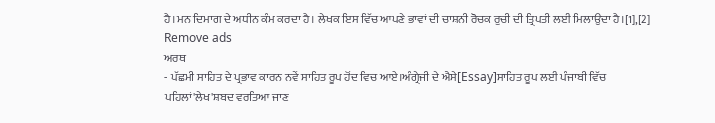ਹੈ।ਮਨ ਦਿਮਾਗ ਦੇ ਅਧੀਨ ਕੰਮ ਕਰਦਾ ਹੈ। ਲੇਖਕ ਇਸ ਵਿੱਚ ਆਪਣੇ ਭਾਵਾਂ ਦੀ ਚਾਸ਼ਨੀ ਰੋਚਕ ਰੁਚੀ ਦੀ ਤ੍ਰਿਪਤੀ ਲਈ ਮਿਲਾਉਦਾ ਹੈ।[1],[2]
Remove ads
ਅਰਥ
- ਪੱਛਮੀ ਸਾਹਿਤ ਦੇ ਪ੍ਰਭਾਵ ਕਾਰਨ ਨਵੇਂ ਸਾਹਿਤ ਰੂਪ ਹੋਂਦ ਵਿਚ ਆਏ।ਅੰਗ੍ਰੇਜੀ ਦੇ ਐਸੇ[Essay]ਸਾਹਿਤ ਰੂਪ ਲਈ ਪੰਜਾਬੀ ਵਿੱਚ ਪਹਿਲਾਂ'ਲੇਖ'ਸ਼ਬਦ ਵਰਤਿਆ ਜਾਣ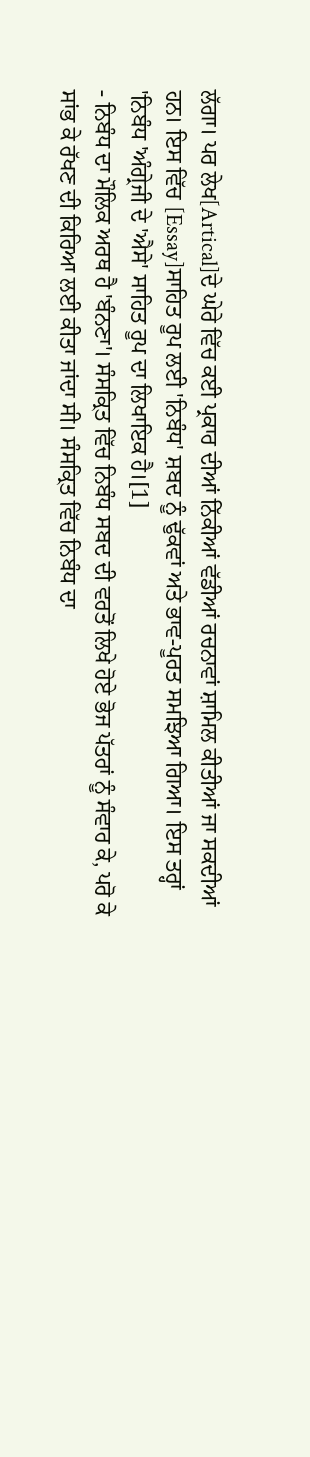ਲੱਗਾ। ਪਰ ਲੇਖ[Artical]ਦੇ ਘੇਰੇ ਵਿੱਚ ਕਈ ਪ੍ਰਕਾਰ ਦੀਆਂ ਨਿੱਕੀਆਂ ਵੱਡੀਆਂ ਰਚਨਾਵਾਂ ਸ਼ਾਮਿਲ ਕੀਤੀਆਂ ਜਾ ਸਕਦੀਆਂ ਹਨ। ਇਸ ਵਿੱਚ [Essay]ਸਾਹਿਤ ਰੂਪ ਲਈ 'ਨਿਬੰਧ' ਸ਼ਬਦ ਨੂੰ ਢੁੱਕਵਾਂ ਅਤੇ ਭਾਵ-ਪੂਰਤ ਸਮਝਿਆ ਗਿਆ। ਇਸ ਤਰ੍ਹਾਂ 'ਨਿਬੰਧ 'ਅੰਗ੍ਰੇਜੀ ਦੇ 'ਐਸੇ' ਸਾਹਿਤ ਰੂਪ ਦਾ ਲਿਖਾਇਕ ਹੈ।[1]
- ਨਿਬੰਧ ਦਾ ਮੌਲਿਕ ਅਰਥ ਹੈ 'ਬੰਨਣਾ'। ਸੰਸਕ੍ਰਿਤ ਵਿੱਚ ਨਿਬੰਧ ਸਬਦ ਦੀ ਵਰਤੋਂ ਲਿਖੇ ਹੋਏ ਭੋਜ ਪੱਤਰਾਂ ਨੂੰ ਸੰਵਾਰ ਕੇ, ਪਰੋ ਕੇ ਸਾਂਭ ਕੇ ਰੱਖਣ ਦੀ ਕਿਰਿਆ ਲਈ ਕੀਤਾ ਜਾਂਦਾ ਸੀ। ਸੰਸਕ੍ਰਿਤ ਵਿੱਚ ਨਿਬੰਧ ਦਾ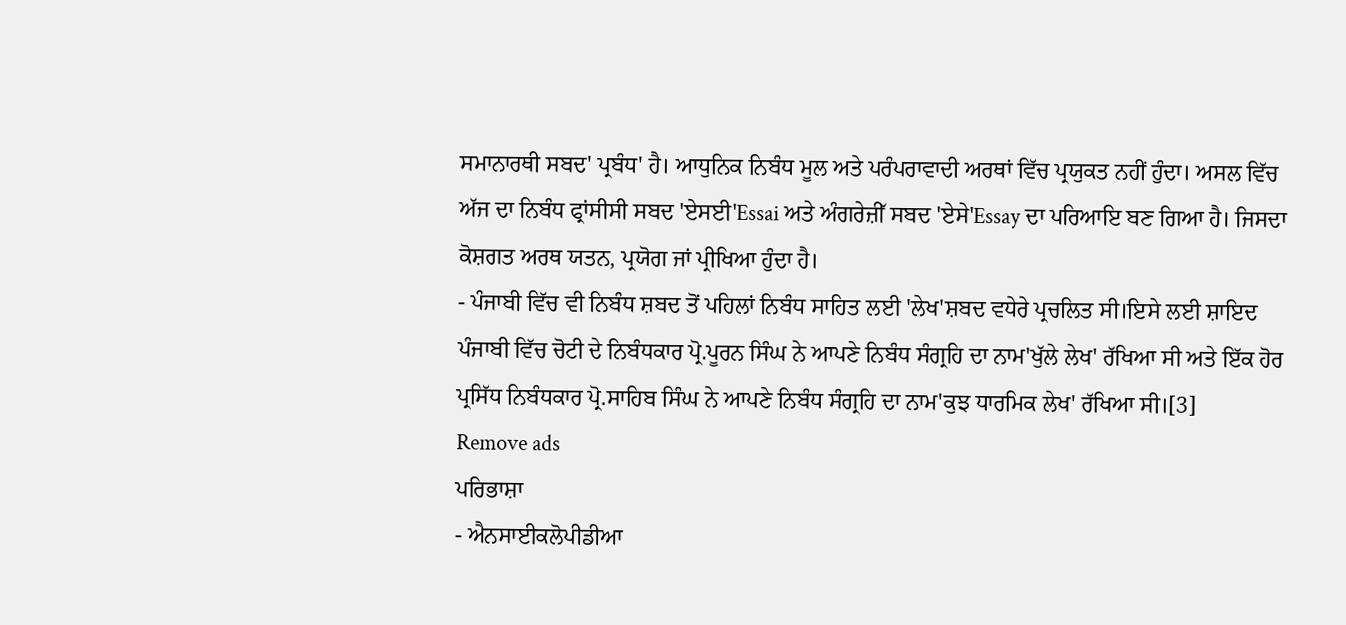ਸਮਾਨਾਰਥੀ ਸਬਦ' ਪ੍ਰਬੰਧ' ਹੈ। ਆਧੁਨਿਕ ਨਿਬੰਧ ਮੂਲ ਅਤੇ ਪਰੰਪਰਾਵਾਦੀ ਅਰਥਾਂ ਵਿੱਚ ਪ੍ਰਯੁਕਤ ਨਹੀਂ ਹੁੰਦਾ। ਅਸਲ ਵਿੱਚ ਅੱਜ ਦਾ ਨਿਬੰਧ ਫ੍ਰਾਂਸੀਸੀ ਸਬਦ 'ਏਸਈ'Essai ਅਤੇ ਅੰਗਰੇਜ਼ੀੱ ਸਬਦ 'ਏਸੇ'Essay ਦਾ ਪਰਿਆਇ ਬਣ ਗਿਆ ਹੈ। ਜਿਸਦਾ ਕੋਸ਼ਗਤ ਅਰਥ ਯਤਨ, ਪ੍ਰਯੋਗ ਜਾਂ ਪ੍ਰੀਖਿਆ ਹੁੰਦਾ ਹੈ।
- ਪੰਜਾਬੀ ਵਿੱਚ ਵੀ ਨਿਬੰਧ ਸ਼ਬਦ ਤੋਂ ਪਹਿਲਾਂ ਨਿਬੰਧ ਸਾਹਿਤ ਲਈ 'ਲੇਖ'ਸ਼ਬਦ ਵਧੇਰੇ ਪ੍ਰਚਲਿਤ ਸੀ।ਇਸੇ ਲਈ ਸ਼ਾਇਦ ਪੰਜਾਬੀ ਵਿੱਚ ਚੋਟੀ ਦੇ ਨਿਬੰਧਕਾਰ ਪ੍ਰੋ.ਪੂਰਨ ਸਿੰਘ ਨੇ ਆਪਣੇ ਨਿਬੰਧ ਸੰਗ੍ਰਹਿ ਦਾ ਨਾਮ'ਖੁੱਲੇ ਲੇਖ' ਰੱਖਿਆ ਸੀ ਅਤੇ ਇੱਕ ਹੋਰ ਪ੍ਰਸਿੱਧ ਨਿਬੰਧਕਾਰ ਪ੍ਰੋ.ਸਾਹਿਬ ਸਿੰਘ ਨੇ ਆਪਣੇ ਨਿਬੰਧ ਸੰਗ੍ਰਹਿ ਦਾ ਨਾਮ'ਕੁਝ ਧਾਰਮਿਕ ਲੇਖ' ਰੱਖਿਆ ਸੀ।[3]
Remove ads
ਪਰਿਭਾਸ਼ਾ
- ਐਨਸਾਈਕਲੋਪੀਡੀਆ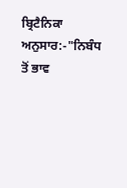ਬ੍ਰਿਟੈਨਿਕਾ ਅਨੁਸਾਰ:-"ਨਿਬੰਧ ਤੋਂ ਭਾਵ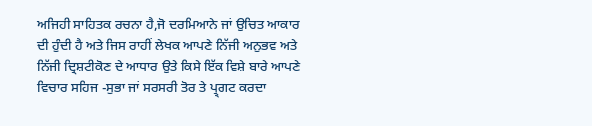ਅਜਿਹੀ ਸਾਹਿਤਕ ਰਚਨਾ ਹੈ,ਜੋ ਦਰਮਿਆਨੇ ਜਾਂ ਉਚਿਤ ਆਕਾਰ ਦੀ ਹੁੰਦੀ ਹੈ ਅਤੇ ਜਿਸ ਰਾਹੀਂ ਲੇਖਕ ਆਪਣੇ ਨਿੱਜੀ ਅਨੁਭਵ ਅਤੇ ਨਿੱਜੀ ਦ੍ਰਿਸ਼ਟੀਕੋਣ ਦੇ ਆਧਾਰ ਉਤੇ ਕਿਸੇ ਇੱਕ ਵਿਸ਼ੇ ਬਾਰੇ ਆਪਣੇ ਵਿਚਾਰ ਸਹਿਜ -ਸੁਭਾ ਜਾਂ ਸਰਸਰੀ ਤੋਰ ਤੇ ਪ੍ਰ੍ਗਟ ਕਰਦਾ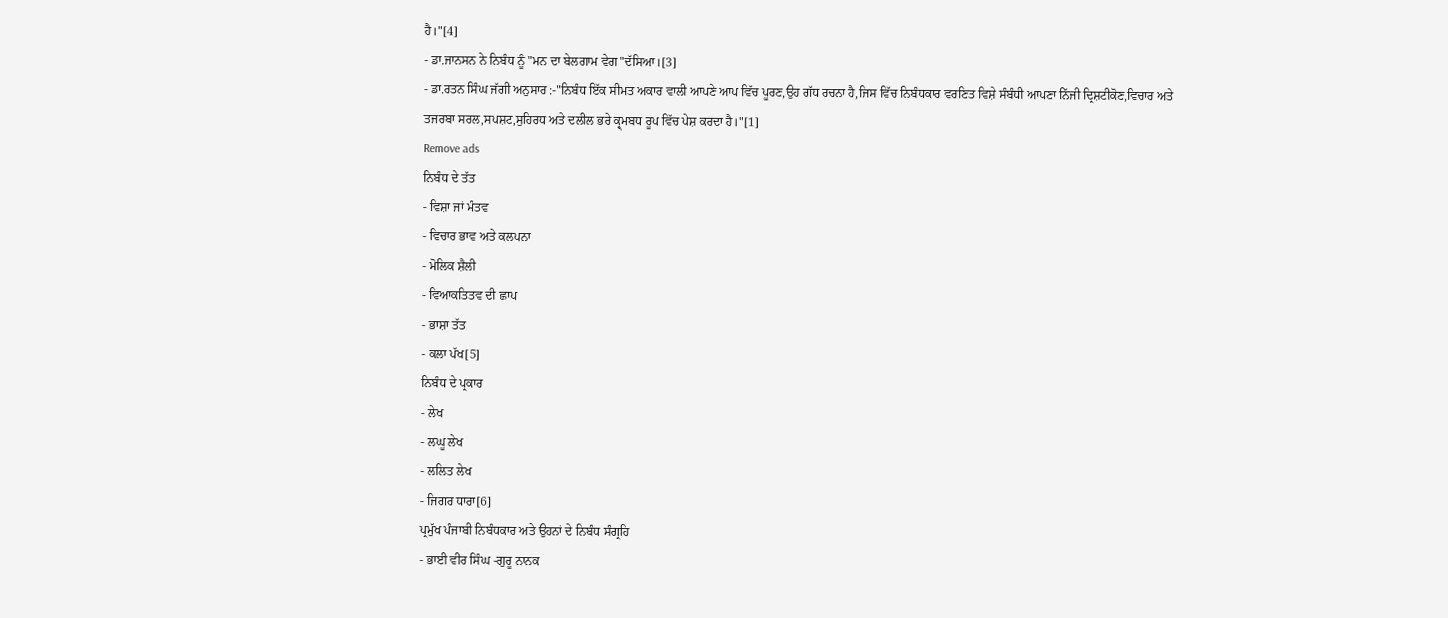ਹੈ।"[4]
- ਡਾ.ਜਾਨਸਨ ਨੇ ਨਿਬੰਧ ਨੂੰ "ਮਨ ਦਾ ਬੇਲਗਾਮ ਵੇਗ"ਦੱਸਿਆ।[3]
- ਡਾ.ਰਤਨ ਸਿੰਘ ਜੱਗੀ ਅਨੁਸਾਰ :-"ਨਿਬੰਧ ਇੱਕ ਸੀਮਤ ਅਕਾਰ ਵਾਲੀ ਆਪਣੇ ਆਪ ਵਿੱਚ ਪੂਰਣ,ਉਹ ਗੱਧ ਰਚਨਾ ਹੈ,ਜਿਸ ਵਿੱਚ ਨਿਬੰਧਕਾਰ ਵਰਣਿਤ ਵਿਸ਼ੇ ਸੰਬੰਧੀ ਆਪਣਾ ਨਿੱਜੀ ਦ੍ਰਿਸ਼ਟੀਕੋਣ,ਵਿਚਾਰ ਅਤੇ ਤਜਰਬਾ ਸਰਲ,ਸਪਸ਼ਟ,ਸੁਹਿਰਧ ਅਤੇ ਦਲੀਲ ਭਰੇ ਕ੍ਰ੍ਮਬਧ ਰੂਪ ਵਿੱਚ ਪੇਸ਼ ਕਰਦਾ ਹੈ।"[1]
Remove ads
ਨਿਬੰਧ ਦੇ ਤੱਤ
- ਵਿਸ਼ਾ ਜਾਂ ਮੰਤਵ
- ਵਿਚਾਰ ਭਾਵ ਅਤੇ ਕਲਪਨਾ
- ਮੋਲਿਕ ਸ਼ੈਲੀ
- ਵਿਆਕਤਿਤਵ ਦੀ ਛਾਪ
- ਭਾਸ਼ਾ ਤੱਤ
- ਕਲਾ ਪੱਖ[5]
ਨਿਬੰਧ ਦੇ ਪ੍ਰਕਾਰ
- ਲੇਖ
- ਲਘੂ ਲੇਖ
- ਲਲਿਤ ਲੇਖ
- ਜਿਗਰ ਧਾਰਾ[6]
ਪ੍ਰਮੁੱਖ ਪੰਜਾਬੀ ਨਿਬੰਧਕਾਰ ਅਤੇ ਉਹਨਾਂ ਦੇ ਨਿਬੰਧ ਸੰਗ੍ਰਹਿ
- ਭਾਈ ਵੀਰ ਸਿੰਘ -ਗੁਰੂ ਨਾਨਕ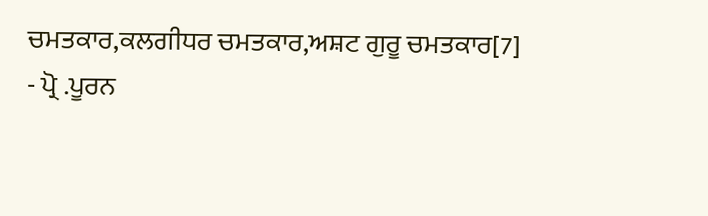ਚਮਤਕਾਰ,ਕਲਗੀਧਰ ਚਮਤਕਾਰ,ਅਸ਼ਟ ਗੁਰੂ ਚਮਤਕਾਰ[7]
- ਪ੍ਰੋ .ਪੂਰਨ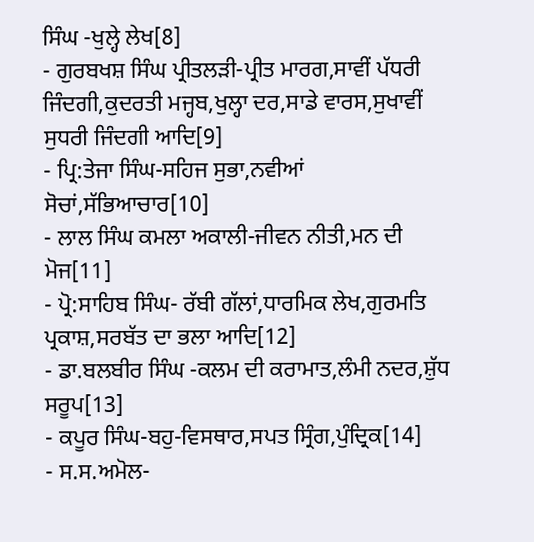ਸਿੰਘ -ਖੁਲ੍ਹੇ ਲੇਖ[8]
- ਗੁਰਬਖਸ਼ ਸਿੰਘ ਪ੍ਰੀਤਲੜੀ-ਪ੍ਰੀਤ ਮਾਰਗ,ਸਾਵੀਂ ਪੱਧਰੀ ਜਿੰਦਗੀ,ਕੁਦਰਤੀ ਮਜ੍ਹਬ,ਖੁਲ੍ਹਾ ਦਰ,ਸਾਡੇ ਵਾਰਸ,ਸੁਖਾਵੀਂ ਸੁਧਰੀ ਜਿੰਦਗੀ ਆਦਿ[9]
- ਪ੍ਰਿ:ਤੇਜਾ ਸਿੰਘ-ਸਹਿਜ ਸੁਭਾ,ਨਵੀਆਂ ਸੋਚਾਂ,ਸੱਭਿਆਚਾਰ[10]
- ਲਾਲ ਸਿੰਘ ਕਮਲਾ ਅਕਾਲੀ-ਜੀਵਨ ਨੀਤੀ,ਮਨ ਦੀ ਮੋਜ[11]
- ਪ੍ਰੋ:ਸਾਹਿਬ ਸਿੰਘ- ਰੱਬੀ ਗੱਲਾਂ,ਧਾਰਮਿਕ ਲੇਖ,ਗੁਰਮਤਿ ਪ੍ਰਕਾਸ਼,ਸਰਬੱਤ ਦਾ ਭਲਾ ਆਦਿ[12]
- ਡਾ.ਬਲਬੀਰ ਸਿੰਘ -ਕਲਮ ਦੀ ਕਰਾਮਾਤ,ਲੰਮੀ ਨਦਰ,ਸ਼ੁੱਧ ਸਰੂਪ[13]
- ਕਪੂਰ ਸਿੰਘ-ਬਹੁ-ਵਿਸਥਾਰ,ਸਪਤ ਸ੍ਰਿੰਗ,ਪੁੰਦ੍ਰਿਕ[14]
- ਸ.ਸ.ਅਮੋਲ-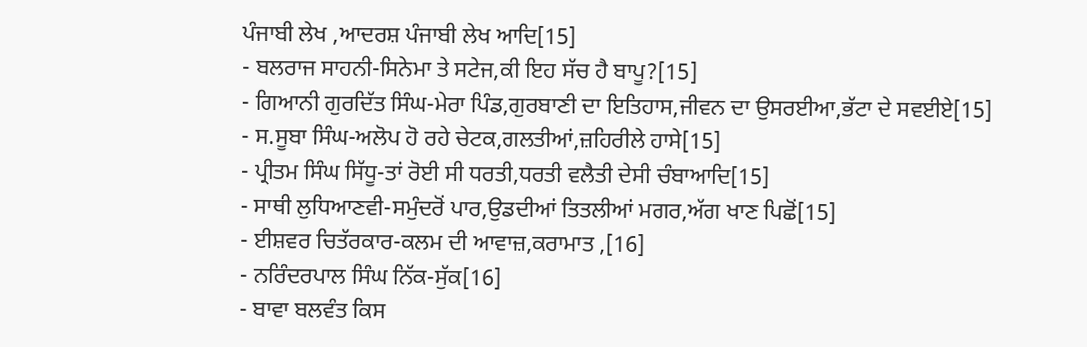ਪੰਜਾਬੀ ਲੇਖ ,ਆਦਰਸ਼ ਪੰਜਾਬੀ ਲੇਖ ਆਦਿ[15]
- ਬਲਰਾਜ ਸਾਹਨੀ-ਸਿਨੇਮਾ ਤੇ ਸਟੇਜ,ਕੀ ਇਹ ਸੱਚ ਹੈ ਬਾਪੂ?[15]
- ਗਿਆਨੀ ਗੁਰਦਿੱਤ ਸਿੰਘ-ਮੇਰਾ ਪਿੰਡ,ਗੁਰਬਾਣੀ ਦਾ ਇਤਿਹਾਸ,ਜੀਵਨ ਦਾ ਉਸਰਈਆ,ਭੱਟਾ ਦੇ ਸਵਈਏ[15]
- ਸ.ਸੂਬਾ ਸਿੰਘ-ਅਲੋਪ ਹੋ ਰਹੇ ਚੇਟਕ,ਗਲਤੀਆਂ,ਜ਼ਹਿਰੀਲੇ ਹਾਸੇ[15]
- ਪ੍ਰੀਤਮ ਸਿੰਘ ਸਿੱਧੂ-ਤਾਂ ਰੋਈ ਸੀ ਧਰਤੀ,ਧਰਤੀ ਵਲੈਤੀ ਦੇਸੀ ਚੰਬਾਆਦਿ[15]
- ਸਾਥੀ ਲੁਧਿਆਣਵੀ-ਸਮੁੰਦਰੋਂ ਪਾਰ,ਉਡਦੀਆਂ ਤਿਤਲੀਆਂ ਮਗਰ,ਅੱਗ ਖਾਣ ਪਿਛੋਂ[15]
- ਈਸ਼ਵਰ ਚਿਤੱਰਕਾਰ-ਕਲਮ ਦੀ ਆਵਾਜ਼,ਕਰਾਮਾਤ ,[16]
- ਨਰਿੰਦਰਪਾਲ ਸਿੰਘ ਨਿੱਕ-ਸੁੱਕ[16]
- ਬਾਵਾ ਬਲਵੰਤ ਕਿਸ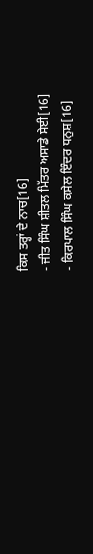ਕਿਸ ਤਰ੍ਹਾਂ ਦੇ ਨਾਚ[16]
- ਜੀਤ ਸਿੰਘ ਸ਼ੀਤਲ ਮਿੱਤਰ ਅਸਾਡੇ ਸੇਈ[16]
- ਕਿਰਪਾਲ ਸਿੰਘ ਕਸੇਲ ਇੰਦਰ ਧਨੁਸ਼[16]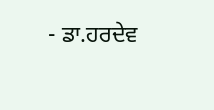- ਡਾ.ਹਰਦੇਵ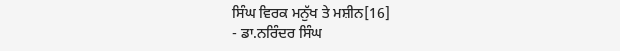ਸਿੰਘ ਵਿਰਕ ਮਨੁੱਖ ਤੇ ਮਸ਼ੀਨ[16]
- ਡਾ.ਨਰਿੰਦਰ ਸਿੰਘ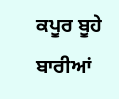ਕਪੂਰ ਬੂਹੇ ਬਾਰੀਆਂ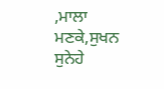,ਮਾਲਾ ਮਣਕੇ,ਸੁਖਨ ਸੁਨੇਹੇ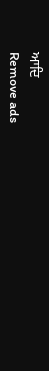ਆਦਿ
Remove ads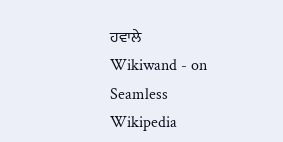ਹਵਾਲੇ
Wikiwand - on
Seamless Wikipedia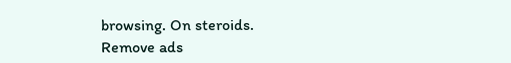browsing. On steroids.
Remove ads